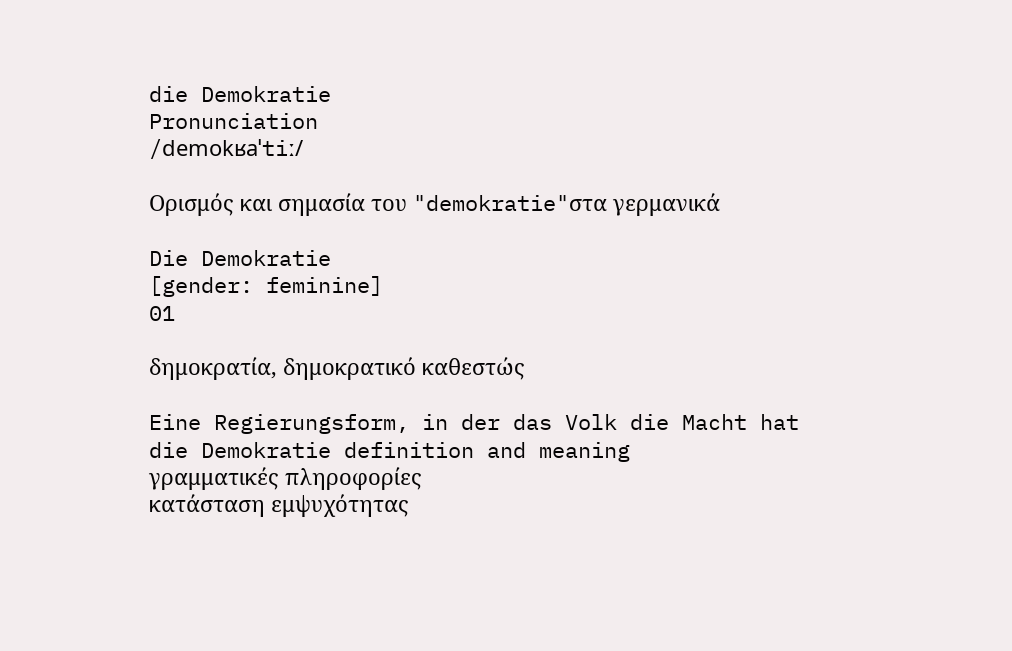die Demokratie
Pronunciation
/demokʁaˈtiː/

Ορισμός και σημασία του "demokratie"στα γερμανικά

Die Demokratie
[gender: feminine]
01

δημοκρατία, δημοκρατικό καθεστώς

Eine Regierungsform, in der das Volk die Macht hat
die Demokratie definition and meaning
γραμματικές πληροφορίες
κατάσταση εμψυχότητας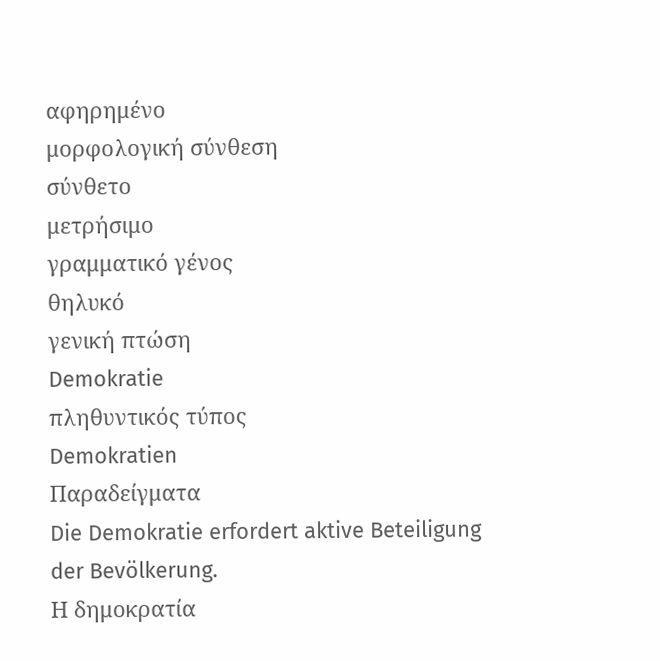αφηρημένο
μορφολογική σύνθεση
σύνθετο
μετρήσιμο
γραμματικό γένος
θηλυκό
γενική πτώση
Demokratie
πληθυντικός τύπος
Demokratien
Παραδείγματα
Die Demokratie erfordert aktive Beteiligung der Bevölkerung.
Η δημοκρατία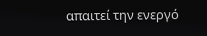απαιτεί την ενεργό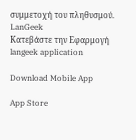συμμετοχή του πληθυσμού.
LanGeek
Κατεβάστε την Εφαρμογή
langeek application

Download Mobile App

App Store